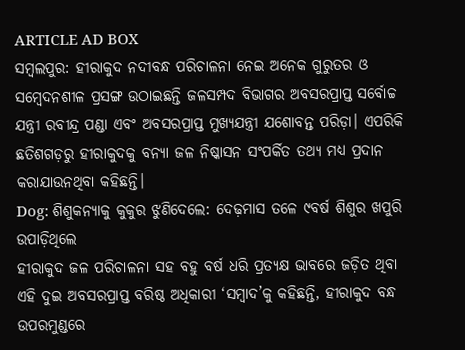ARTICLE AD BOX
ସମ୍ବଲପୁର: ହୀରାକୁଦ ନଦୀବନ୍ଧ ପରିଚାଳନା ନେଇ ଅନେକ ଗୁରୁତର ଓ ସମ୍ବେଦନଶୀଳ ପ୍ରସଙ୍ଗ ଉଠାଇଛନ୍ତି ଜଳସମ୍ପଦ ବିଭାଗର ଅବସରପ୍ରାପ୍ତ ସର୍ବୋଚ୍ଚ ଯନ୍ତ୍ରୀ ରବୀନ୍ଦ୍ର ପଣ୍ଡା ଏବଂ ଅବସରପ୍ରାପ୍ତ ମୁଖ୍ୟଯନ୍ତ୍ରୀ ଯଶୋବନ୍ତ ପରିଡ଼ା। ଏପରିକି ଛତିଶଗଡ଼ରୁ ହୀରାକୁଦକୁ ବନ୍ୟା ଜଳ ନିଷ୍କାସନ ସଂପର୍କିତ ତଥ୍ୟ ମଧ୍ୟ ପ୍ରଦାନ କରାଯାଉନଥିବା କହିଛନ୍ତି।
Dog: ଶିଶୁକନ୍ୟାକୁ କୁକୁର ଝୁଣିଦେଲେ: ଦେଢ଼ମାସ ତଳେ ୯ବର୍ଷ ଶିଶୁର ଖପୁରି ଉପାଡ଼ିଥିଲେ
ହୀରାକୁଦ ଜଳ ପରିଚାଳନା ସହ ବହୁ ବର୍ଷ ଧରି ପ୍ରତ୍ୟକ୍ଷ ଭାବରେ ଜଡ଼ିତ ଥିବା ଏହି ଦୁଇ ଅବସରପ୍ରାପ୍ତ ବରିଷ୍ଠ ଅଧିକାରୀ ‘ସମ୍ବାଦ’କୁ କହିଛନ୍ତି, ହୀରାକୁଦ ବନ୍ଧ ଉପରମୁଣ୍ଡରେ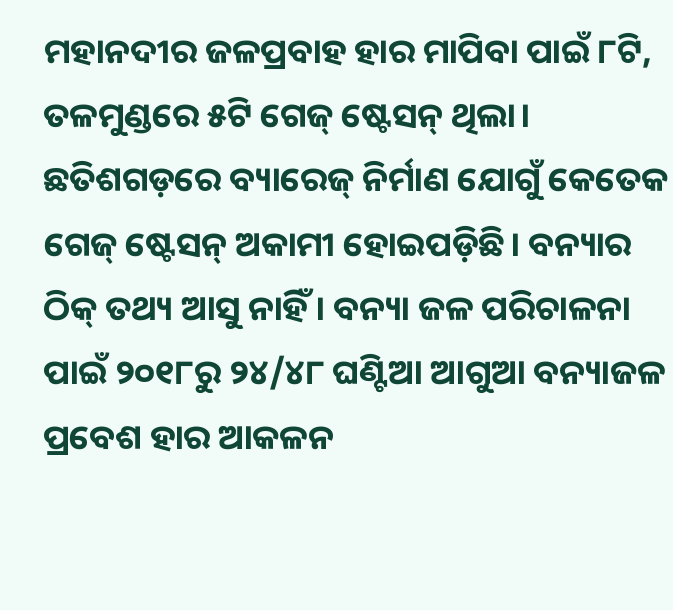ମହାନଦୀର ଜଳପ୍ରବାହ ହାର ମାପିବା ପାଇଁ ୮ଟି, ତଳମୁଣ୍ଡରେ ୫ଟି ଗେଜ୍ ଷ୍ଟେସନ୍ ଥିଲା। ଛତିଶଗଡ଼ରେ ବ୍ୟାରେଜ୍ ନିର୍ମାଣ ଯୋଗୁଁ କେତେକ ଗେଜ୍ ଷ୍ଟେସନ୍ ଅକାମୀ ହୋଇପଡ଼ିଛି। ବନ୍ୟାର ଠିକ୍ ତଥ୍ୟ ଆସୁ ନାହିଁ। ବନ୍ୟା ଜଳ ପରିଚାଳନା ପାଇଁ ୨୦୧୮ରୁ ୨୪/୪୮ ଘଣ୍ଟିଆ ଆଗୁଆ ବନ୍ୟାଜଳ ପ୍ରବେଶ ହାର ଆକଳନ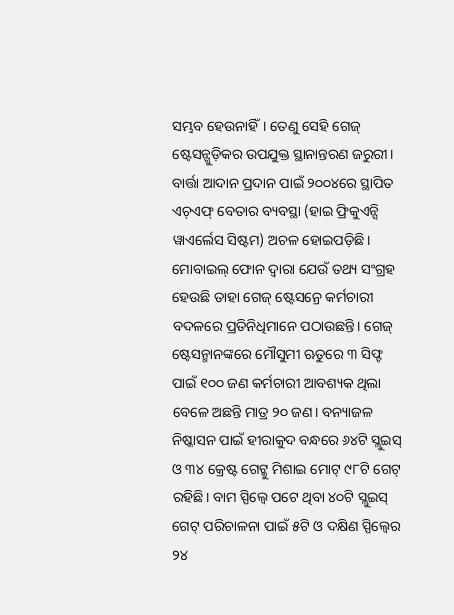ସମ୍ଭବ ହେଉନାହିଁ। ତେଣୁ ସେହି ଗେଜ୍ ଷ୍ଟେସନ୍ଗୁଡ଼ିକର ଉପଯୁକ୍ତ ସ୍ଥାନାନ୍ତରଣ ଜରୁରୀ। ବାର୍ତ୍ତା ଆଦାନ ପ୍ରଦାନ ପାଇଁ ୨୦୦୪ରେ ସ୍ଥାପିତ ଏଚ୍ଏଫ୍ ବେତାର ବ୍ୟବସ୍ଥା (ହାଇ ଫ୍ରିକୁଏନ୍ସି ୱାଏର୍ଲେସ ସିଷ୍ଟମ) ଅଚଳ ହୋଇପଡ଼ିଛି। ମୋବାଇଲ୍ ଫୋନ ଦ୍ୱାରା ଯେଉଁ ତଥ୍ୟ ସଂଗ୍ରହ ହେଉଛି ତାହା ଗେଜ୍ ଷ୍ଟେସନ୍ରେ କର୍ମଚାରୀ ବଦଳରେ ପ୍ରତିନିଧିମାନେ ପଠାଉଛନ୍ତି। ଗେଜ୍ ଷ୍ଟେସନ୍ମାନଙ୍କରେ ମୌସୁମୀ ଋତୁରେ ୩ ସିଫ୍ଟ ପାଇଁ ୧୦୦ ଜଣ କର୍ମଚାରୀ ଆବଶ୍ୟକ ଥିଲା ବେଳେ ଅଛନ୍ତି ମାତ୍ର ୨୦ ଜଣ। ବନ୍ୟାଜଳ ନିଷ୍କାସନ ପାଇଁ ହୀରାକୁଦ ବନ୍ଧରେ ୬୪ଟି ସ୍ଲୁଇସ୍ ଓ ୩୪ କ୍ରେଷ୍ଟ ଗେଟ୍କୁ ମିଶାଇ ମୋଟ୍ ୯୮ଟି ଗେଟ୍ ରହିଛି। ବାମ ସ୍ପିଲ୍ୱେ ପଟେ ଥିବା ୪୦ଟି ସ୍ଲୁଇସ୍ ଗେଟ୍ ପରିଚାଳନା ପାଇଁ ୫ଟି ଓ ଦକ୍ଷିଣ ସ୍ପିଲ୍ୱେର ୨୪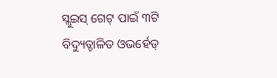ସ୍ଲୁଇସ୍ ଗେଟ୍ ପାଇଁ ୩ଟି ବିଦ୍ୟୁତ୍ଚାଳିତ ଓଭର୍ହେଡ୍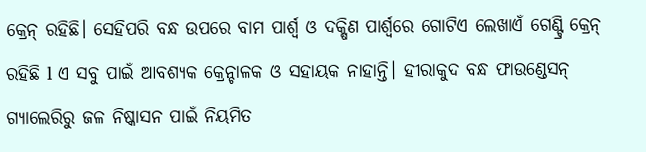କ୍ରେନ୍ ରହିଛି। ସେହିପରି ବନ୍ଧ ଉପରେ ବାମ ପାର୍ଶ୍ୱ ଓ ଦକ୍ଷିଣ ପାର୍ଶ୍ୱରେ ଗୋଟିଏ ଲେଖାଏଁ ଗେଣ୍ଟ୍ରି କ୍ରେନ୍ ରହିଛି l ଏ ସବୁ ପାଇଁ ଆବଶ୍ୟକ କ୍ରେନ୍ଚାଳକ ଓ ସହାୟକ ନାହାନ୍ତି। ହୀରାକୁଦ ବନ୍ଧ ଫାଉଣ୍ଡେସନ୍ ଗ୍ୟାଲେରିରୁ ଜଳ ନିଷ୍କାସନ ପାଇଁ ନିୟମିତ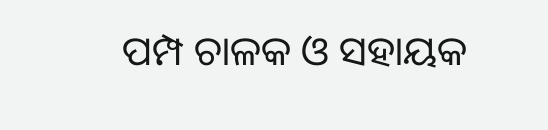ପମ୍ପ ଚାଳକ ଓ ସହାୟକ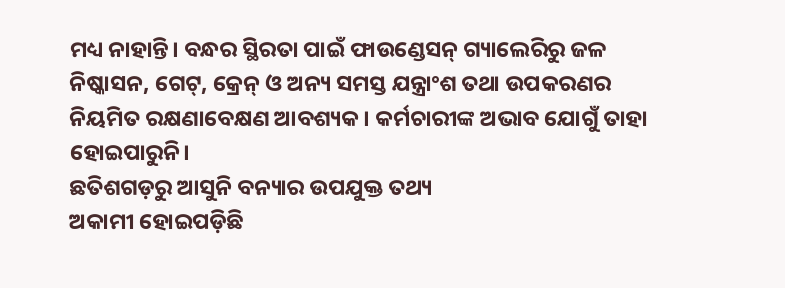ମଧ୍ୟ ନାହାନ୍ତି। ବନ୍ଧର ସ୍ଥିରତା ପାଇଁ ଫାଉଣ୍ଡେସନ୍ ଗ୍ୟାଲେରିରୁ ଜଳ ନିଷ୍କାସନ, ଗେଟ୍, କ୍ରେନ୍ ଓ ଅନ୍ୟ ସମସ୍ତ ଯନ୍ତ୍ରାଂଶ ତଥା ଉପକରଣର ନିୟମିତ ରକ୍ଷଣାବେକ୍ଷଣ ଆବଶ୍ୟକ। କର୍ମଚାରୀଙ୍କ ଅଭାବ ଯୋଗୁଁ ତାହା ହୋଇପାରୁନି।
ଛତିଶଗଡ଼ରୁ ଆସୁନି ବନ୍ୟାର ଉପଯୁକ୍ତ ତଥ୍ୟ
ଅକାମୀ ହୋଇପଡ଼ିଛି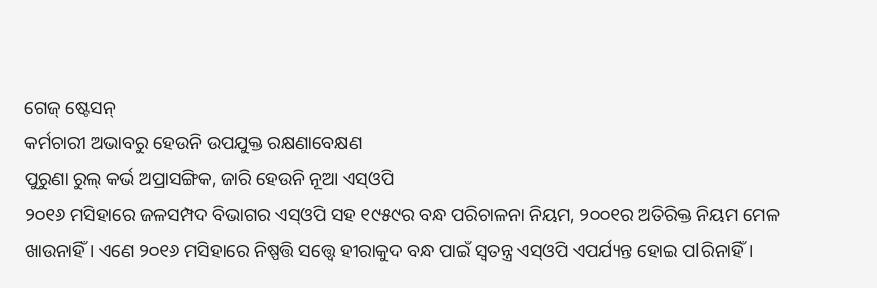ଗେଜ୍ ଷ୍ଟେସନ୍
କର୍ମଚାରୀ ଅଭାବରୁ ହେଉନି ଉପଯୁକ୍ତ ରକ୍ଷଣାବେକ୍ଷଣ
ପୁରୁଣା ରୁଲ୍ କର୍ଭ ଅପ୍ରାସଙ୍ଗିକ, ଜାରି ହେଉନି ନୂଆ ଏସ୍ଓପି
୨୦୧୬ ମସିହାରେ ଜଳସମ୍ପଦ ବିଭାଗର ଏସ୍ଓପି ସହ ୧୯୫୯ର ବନ୍ଧ ପରିଚାଳନା ନିୟମ, ୨୦୦୧ର ଅତିରିକ୍ତ ନିୟମ ମେଳ ଖାଉନାହିଁ। ଏଣେ ୨୦୧୬ ମସିହାରେ ନିଷ୍ପତ୍ତି ସତ୍ତ୍ବେ ହୀରାକୁଦ ବନ୍ଧ ପାଇଁ ସ୍ୱତନ୍ତ୍ର ଏସ୍ଓପି ଏପର୍ଯ୍ୟନ୍ତ ହୋଇ ପlରିନାହିଁ।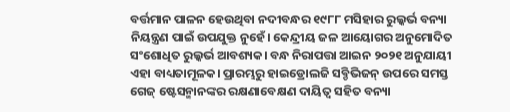ବର୍ତ୍ତମାନ ପାଳନ ହେଉଥିବା ନଦୀବନ୍ଧର ୧୯୮୮ ମସିହାର ରୁଲ୍କର୍ଭ ବନ୍ୟା ନିୟନ୍ତ୍ରଣ ପାଇଁ ଉପଯୁକ୍ତ ନୁହେଁ। କେନ୍ଦ୍ରୀୟ ଜଳ ଆୟୋଗର ଅନୁମୋଦିତ ସଂଶୋଧିତ ରୁଲ୍କର୍ଭ ଆବଶ୍ୟକ। ବନ୍ଧ ନିରାପତ୍ତା ଆଇନ ୨୦୨୧ ଅନୁଯାୟୀ ଏହା ବାଧ୍ୟତାମୂଳକ। ପ୍ରାରମ୍ଭରୁ ହାଇଡ୍ରୋଲଜି ସବ୍ଡିଭିଜନ୍ ଉପରେ ସମସ୍ତ ଗେଜ୍ ଷ୍ଟେସନ୍ମାନଙ୍କର ରକ୍ଷଣାବେକ୍ଷଣ ଦାୟିତ୍ୱ ସହିତ ବନ୍ୟା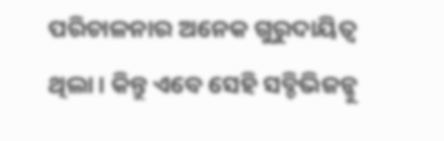ପରିଚାଳନାର ଅନେକ ଗୁରୁଦାୟିତ୍ୱ ଥିଲା। କିନ୍ତୁ ଏବେ ସେହି ସବ୍ଡିଭିଜନ୍କୁ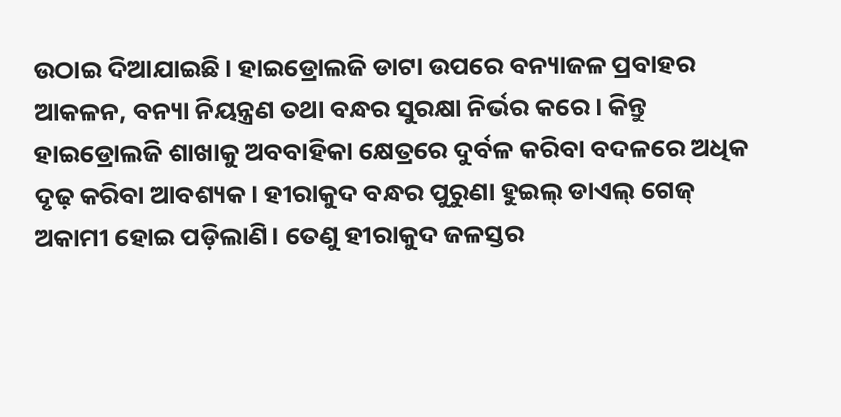ଉଠାଇ ଦିଆଯାଇଛି। ହାଇଡ୍ରୋଲଜି ଡାଟା ଉପରେ ବନ୍ୟାଜଳ ପ୍ରବାହର ଆକଳନ, ବନ୍ୟା ନିୟନ୍ତ୍ରଣ ତଥା ବନ୍ଧର ସୁରକ୍ଷା ନିର୍ଭର କରେ। କିନ୍ତୁ ହାଇଡ୍ରୋଲଜି ଶାଖାକୁ ଅବବାହିକା କ୍ଷେତ୍ରରେ ଦୁର୍ବଳ କରିବା ବଦଳରେ ଅଧିକ ଦୃଢ଼ କରିବା ଆବଶ୍ୟକ। ହୀରାକୁଦ ବନ୍ଧର ପୁରୁଣା ହୁଇଲ୍ ଡାଏଲ୍ ଗେଜ୍ ଅକାମୀ ହୋଇ ପଡ଼ିଲାଣି। ତେଣୁ ହୀରାକୁଦ ଜଳସ୍ତର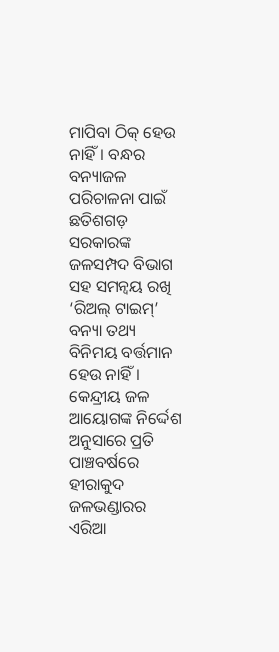ମାପିବା ଠିକ୍ ହେଉ ନାହିଁ। ବନ୍ଧର ବନ୍ୟାଜଳ ପରିଚାଳନା ପାଇଁ ଛତିଶଗଡ଼ ସରକାରଙ୍କ ଜଳସମ୍ପଦ ବିଭାଗ ସହ ସମନ୍ୱୟ ରଖି ‘ରିଅଲ୍ ଟାଇମ୍’ ବନ୍ୟା ତଥ୍ୟ ବିନିମୟ ବର୍ତ୍ତମାନ ହେଉ ନାହିଁ। କେନ୍ଦ୍ରୀୟ ଜଳ ଆୟୋଗଙ୍କ ନିର୍ଦ୍ଦେଶ ଅନୁସାରେ ପ୍ରତି ପାଞ୍ଚବର୍ଷରେ ହୀରାକୁଦ ଜଳଭଣ୍ଡାରର ଏରିଆ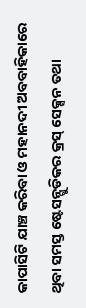କାପାସିଟି ଯାଞ୍ଚ କରିବା ଓ ମହାନଦୀ ଅବବାହିକାରେ ଥିବା ସମସ୍ତ ଷ୍ଟେସନ୍ଗୁଡିକର କ୍ରସ୍ ସେକ୍ସନ ତଥା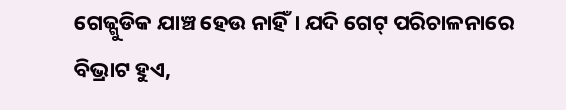ଗେଜ୍ଗୁଡିକ ଯାଞ୍ଚ ହେଉ ନାହିଁ। ଯଦି ଗେଟ୍ ପରିଚାଳନାରେ ବିଭ୍ରାଟ ହୁଏ,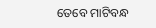ତେବେ ମାଟିବନ୍ଧ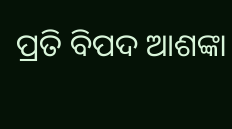ପ୍ରତି ବିପଦ ଆଶଙ୍କା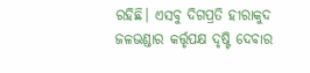ରହିଛି। ଏସବୁ ଦିଗପ୍ରତି ହୀରାକୁଦ ଜଳଭଣ୍ଡାର କର୍ତ୍ତୃପକ୍ଷ ଦୃଷ୍ଟି ଦେବାର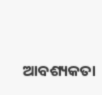ଆବଶ୍ୟକତା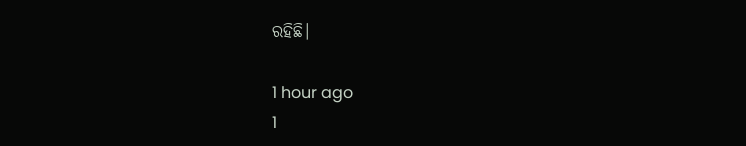ରହିଛି।

1 hour ago
1